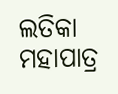ଲତିକା ମହାପାତ୍ର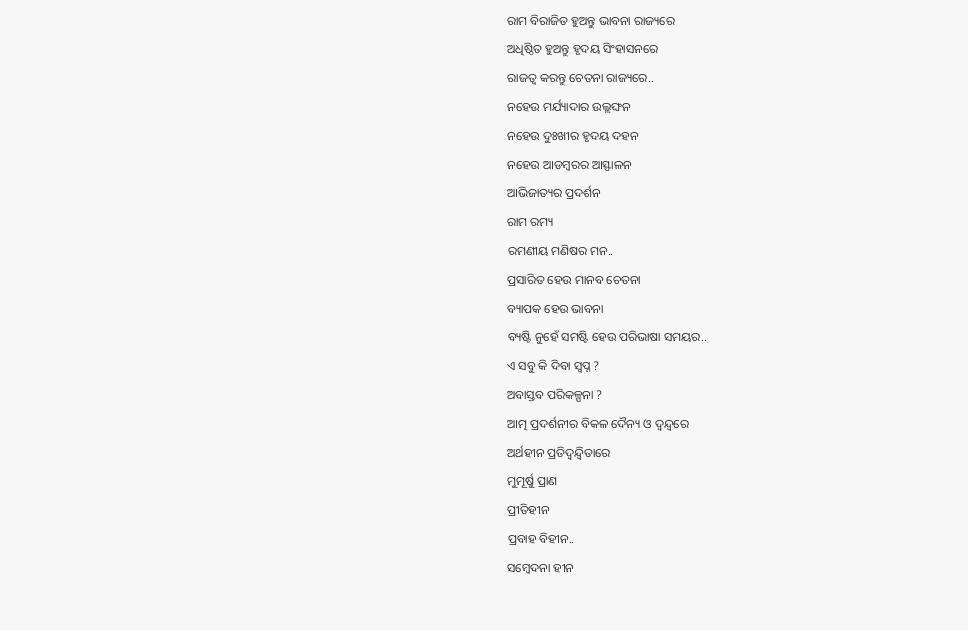ରାମ ବିରାଜିତ ହୁଅନ୍ତୁ ଭାବନା ରାଜ୍ୟରେ
ଅଧିଷ୍ଠିତ ହୁଅନ୍ତୁ ହୃଦୟ ସିଂହାସନରେ
ରାଜତ୍ୱ କରନ୍ତୁ ଚେତନା ରାଜ୍ୟରେ..
ନହେଉ ମର୍ଯ୍ୟାଦାର ଉଲ୍ଲଙ୍ଘନ
ନହେଉ ଦୁଃଖୀର ହୃଦୟ ଦହନ
ନହେଉ ଆଡମ୍ବରର ଆସ୍ଫାଳନ
ଆଭିଜାତ୍ୟର ପ୍ରଦର୍ଶନ
ରାମ ରମ୍ୟ
ରମଣୀୟ ମଣିଷର ମନ..
ପ୍ରସାରିତ ହେଉ ମାନବ ଚେତନା
ବ୍ୟାପକ ହେଉ ଭାବନା
ବ୍ୟଷ୍ଟି ନୁହେଁ ସମଷ୍ଟି ହେଉ ପରିଭାଷା ସମୟର..
ଏ ସବୁ କି ଦିବା ସ୍ଵପ୍ନ ?
ଅବାସ୍ତବ ପରିକଳ୍ପନା ?
ଆତ୍ମ ପ୍ରଦର୍ଶନୀର ବିକଳ ଦୈନ୍ୟ ଓ ଦ୍ୱନ୍ଦ୍ୱରେ
ଅର୍ଥହୀନ ପ୍ରତିଦ୍ୱନ୍ଦ୍ଵିତାରେ
ମୁମୂର୍ଷୁ ପ୍ରାଣ
ପ୍ରୀତିହୀନ
ପ୍ରବାହ ବିହୀନ..
ସମ୍ବେଦନା ହୀନ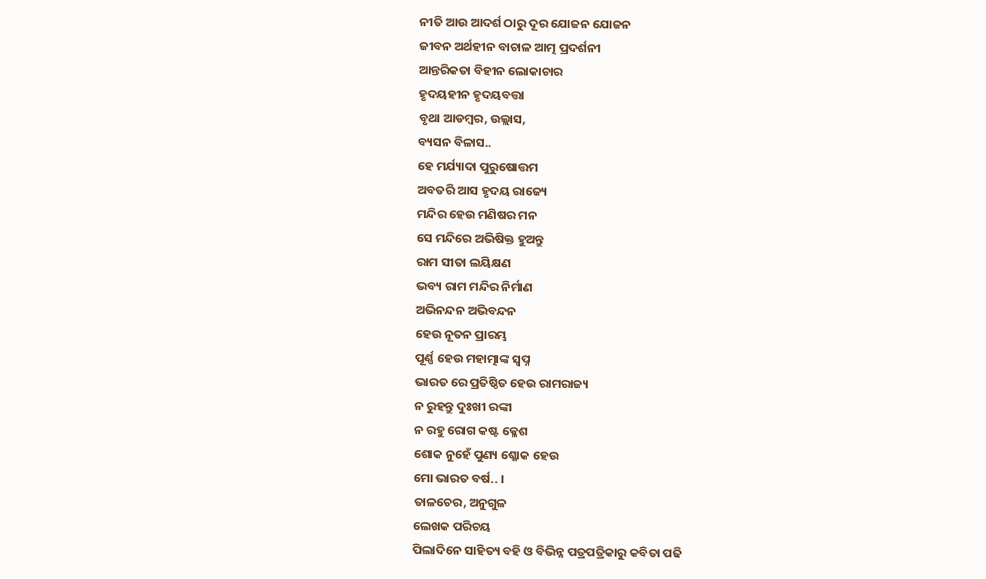ନୀତି ଆଉ ଆଦର୍ଶ ଠାରୁ ଦୂର ଯୋଜନ ଯୋଜନ
ଜୀବନ ଅର୍ଥହୀନ ବାଚାଳ ଆତ୍ମ ପ୍ରଦର୍ଶନୀ
ଆନ୍ତରିକତା ବିହୀନ ଲୋକାଚାର
ହୃଦୟହୀନ ହୃଦୟବତ୍ତା
ବୃଥା ଆଡମ୍ବର, ଉଲ୍ଲାସ,
ବ୍ୟସନ ବିଳାସ..
ହେ ମର୍ଯ୍ୟାଦା ପୁରୁଷୋତ୍ତମ
ଅବତରି ଆସ ହୃଦୟ ରାଜ୍ୟେ
ମନ୍ଦିର ହେଉ ମଣିଷର ମନ
ସେ ମନ୍ଦିରେ ଅଭିଷିକ୍ତ ହୁଅନ୍ତୁ
ରାମ ସୀତା ଲୟିକ୍ଷଣ
ଭବ୍ୟ ରାମ ମନ୍ଦିର ନିର୍ମାଣ
ଅଭିନନ୍ଦନ ଅଭିବନ୍ଦନ
ହେଉ ନୂତନ ପ୍ରାରମ୍ଭ
ପୂର୍ଣ୍ଣ ହେଉ ମହାତ୍ମାଙ୍କ ସ୍ଵପ୍ନ
ଭାରତ ରେ ପ୍ରତିଷ୍ଠିତ ହେଉ ରାମରାଜ୍ୟ
ନ ରୁହନ୍ତୁ ଦୁଃଖୀ ରଙ୍କୀ
ନ ରହୁ ରୋଗ କଷ୍ଟ କ୍ଳେଶ
ଶୋକ ନୁହେଁ ପୁଣ୍ୟ ଶ୍ଳୋକ ହେଉ
ମୋ ଭାରତ ବର୍ଷ.. ।
ତାଳଚେର, ଅନୁଗୁଳ
ଲେଖକ ପରିଚୟ
ପିଲାଦିନେ ସାହିତ୍ୟ ବହି ଓ ବିଭିନ୍ନ ପତ୍ରପତ୍ରିକାରୁ କବିତା ପଢି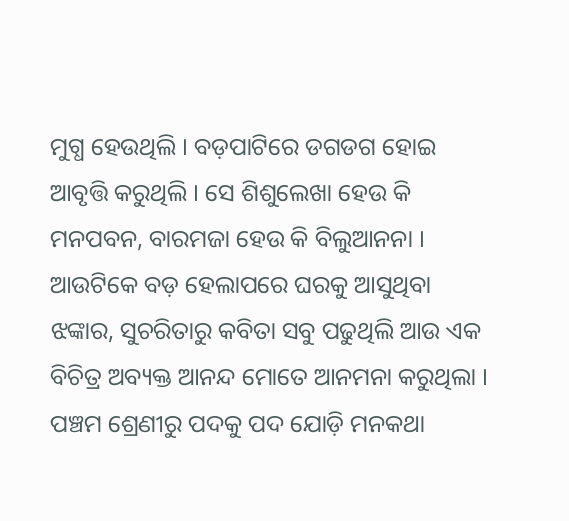ମୁଗ୍ଧ ହେଉଥିଲି । ବଡ଼ପାଟିରେ ଡଗଡଗ ହୋଇ ଆବୃତ୍ତି କରୁଥିଲି । ସେ ଶିଶୁଲେଖା ହେଉ କି ମନପବନ, ବାରମଜା ହେଉ କି ବିଲୁଆନନା । ଆଉଟିକେ ବଡ଼ ହେଲାପରେ ଘରକୁ ଆସୁଥିବା ଝଙ୍କାର, ସୁଚରିତାରୁ କବିତା ସବୁ ପଢୁଥିଲି ଆଉ ଏକ ବିଚିତ୍ର ଅବ୍ୟକ୍ତ ଆନନ୍ଦ ମୋତେ ଆନମନା କରୁଥିଲା । ପଞ୍ଚମ ଶ୍ରେଣୀରୁ ପଦକୁ ପଦ ଯୋଡ଼ି ମନକଥା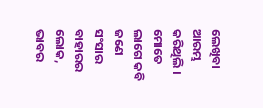ଲେଖିବା ଆରମ୍ଭ କରିଥିଲି । ମୋତେ ଲାଗେ କବି ଜଣେ ସଂସାର ବାହାରର ଲୋକ, ଭାବର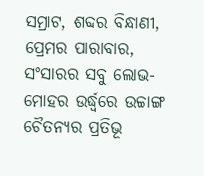ସମ୍ରାଟ, ଶବ୍ଦର ବିନ୍ଧାଣୀ, ପ୍ରେମର ପାରାବାର, ସଂସାରର ସବୁ ଲୋଭ-ମୋହର ଉର୍ଦ୍ଧ୍ଵରେ ଉଚ୍ଚାଙ୍ଗ ଚୈତନ୍ୟର ପ୍ରତିଭୂ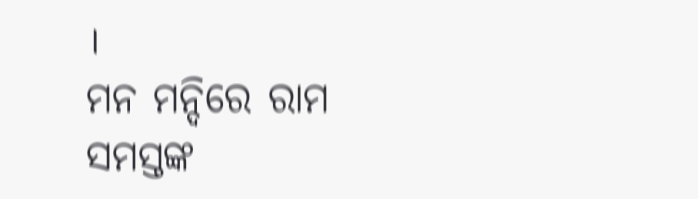।
ମନ ମନ୍ଦିରେ ରାମ ସମସ୍ତଙ୍କ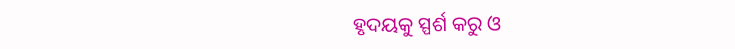ହୃଦୟକୁ ସ୍ପର୍ଶ କରୁ ଓ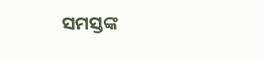ସମସ୍ତଙ୍କ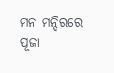ମନ ମନ୍ଦିରରେ ପୂଜା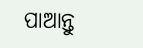ପାଆନ୍ତୁ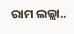ରାମ ଲଲ୍ଲା..